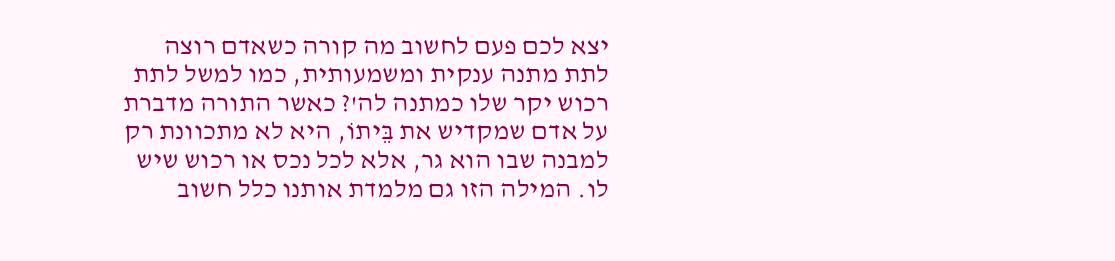יצא לכם פעם לחשוב מה קורה כשאדם רוצה לתת מתנה ענקית ומשמעותית, כמו למשל לתת רכוש יקר שלו כמתנה לה'? כאשר התורה מדברת על אדם שמקדיש את בֵּיתוֹ, היא לא מתכוונת רק למבנה שבו הוא גר, אלא לכל נכס או רכוש שיש לו. המילה הזו גם מלמדת אותנו כלל חשוב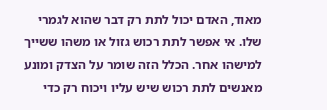מאוד, האדם יכול לתת רק דבר שהוא לגמרי שלו. אי אפשר לתת רכוש גזול או משהו ששייך למישהו אחר. הכלל הזה שומר על הצדק ומונע מאנשים לתת רכוש שיש עליו ויכוח רק כדי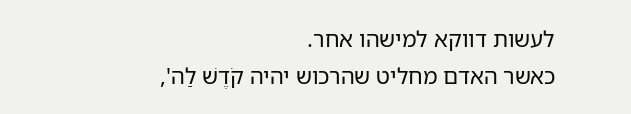לעשות דווקא למישהו אחר.
כאשר האדם מחליט שהרכוש יהיה קֹדֶשׁ לַה',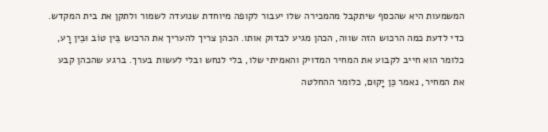המשמעות היא שהכסף שיתקבל מהמכירה שלו יעבור לקופה מיוחדת שנועדה לשמור ולתקן את בית המקדש. כדי לדעת כמה הרכוש הזה שווה, הכהן מגיע לבדוק אותו. הכהן צריך להעריך את הרכוש בֵּין טוֹב וּבֵין רָע, כלומר הוא חייב לקבוע את המחיר המדויק והאמיתי שלו, בלי לנחש ובלי לעשות בערך. ברגע שהכהן קבע את המחיר, נאמר כֵּן יָקוּם, כלומר ההחלטה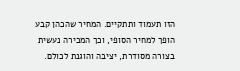הזו תעמוד ותתקיים. המחיר שהכהן קבע הופך למחיר הסופי, וכך המכירה נעשית בצורה מסודרת, יציבה והוגנת לכולם.